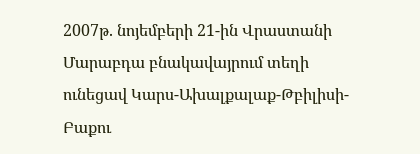2007թ. նոյեմբերի 21-ին Վրաստանի Մարաբդա բնակավայրում տեղի ունեցավ Կարս-Ախալքալաք-Թբիլիսի-Բաքու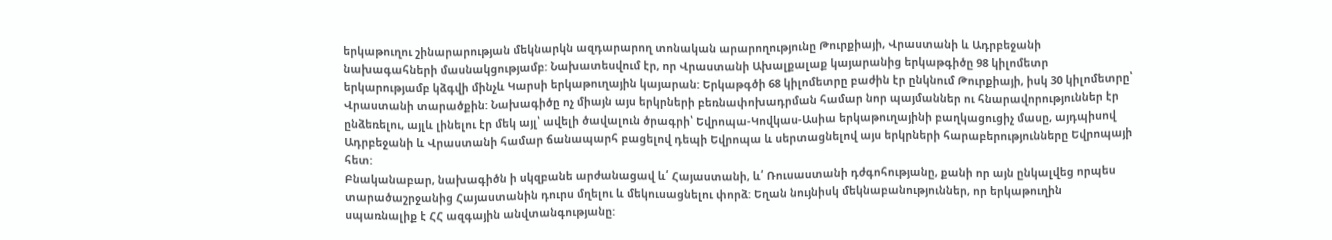երկաթուղու շինարարության մեկնարկն ազդարարող տոնական արարողությունը Թուրքիայի, Վրաստանի և Ադրբեջանի նախագահների մասնակցությամբ: Նախատեսվում էր, որ Վրաստանի Ախալքալաք կայարանից երկաթգիծը 98 կիլոմետր երկարությամբ կձգվի մինչև Կարսի երկաթուղային կայարան: Երկաթգծի 68 կիլոմետրը բաժին էր ընկնում Թուրքիայի, իսկ 30 կիլոմետրը՝ Վրաստանի տարածքին: Նախագիծը ոչ միայն այս երկրների բեռնափոխադրման համար նոր պայմաններ ու հնարավորություններ էր ընձեռելու, այլև լինելու էր մեկ այլ՝ ավելի ծավալուն ծրագրի՝ Եվրոպա-Կովկաս-Ասիա երկաթուղայինի բաղկացուցիչ մասը, այդպիսով Ադրբեջանի և Վրաստանի համար ճանապարհ բացելով դեպի Եվրոպա և սերտացնելով այս երկրների հարաբերությունները Եվրոպայի հետ:
Բնականաբար, նախագիծն ի սկզբանե արժանացավ և՛ Հայաստանի, և՛ Ռուսաստանի դժգոհությանը, քանի որ այն ընկալվեց որպես տարածաշրջանից Հայաստանին դուրս մղելու և մեկուսացնելու փորձ: Եղան նույնիսկ մեկնաբանություններ, որ երկաթուղին սպառնալիք է ՀՀ ազգային անվտանգությանը: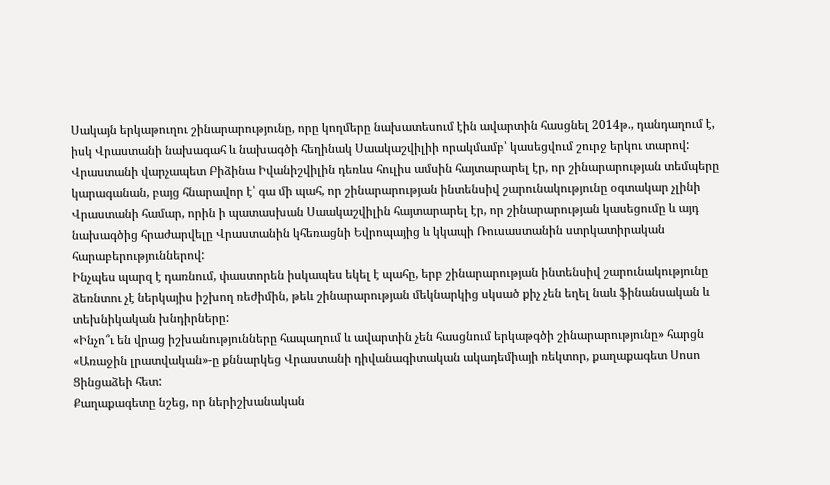Սակայն երկաթուղու շինարարությունը, որը կողմերը նախատեսում էին ավարտին հասցնել 2014թ., դանդաղում է, իսկ Վրաստանի նախագահ և նախագծի հեղինակ Սաակաշվիլիի որակմամբ՝ կասեցվում շուրջ երկու տարով: Վրաստանի վարչապետ Բիձինա Իվանիշվիլին դեռևս հուլիս ամսին հայտարարել էր, որ շինարարության տեմպերը կարագանան, բայց հնարավոր է՝ գա մի պահ, որ շինարարության ինտենսիվ շարունակությունը օգտակար չլինի Վրաստանի համար, որին ի պատասխան Սաակաշվիլին հայտարարել էր, որ շինարարության կասեցումը և այդ նախագծից հրաժարվելը Վրաստանին կհեռացնի Եվրոպայից և կկապի Ռուսաստանին ստրկատիրական հարաբերություններով:
Ինչպես պարզ է դառնում, փաստորեն իսկապես եկել է պահը, երբ շինարարության ինտենսիվ շարունակությունը ձեռնտու չէ ներկայիս իշխող ռեժիմին, թեև շինարարության մեկնարկից սկսած քիչ չեն եղել նաև ֆինանսական և տեխնիկական խնդիրները:
«Ինչո՞ւ են վրաց իշխանությունները հապաղում և ավարտին չեն հասցնում երկաթգծի շինարարությունը» հարցն «Առաջին լրատվական»-ը քննարկեց Վրաստանի դիվանագիտական ակադեմիայի ռեկտոր, քաղաքագետ Սոսո Ցինցաձեի հետ:
Քաղաքագետը նշեց, որ ներիշխանական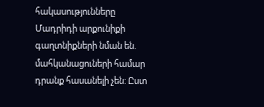հակասությունները Մադրիդի արքունիքի գաղտնիքների նման են. մահկանացուների համար դրանք հասանելի չեն: Ըստ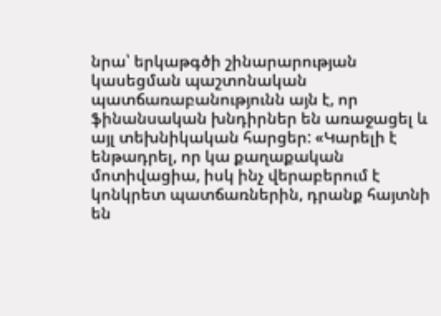նրա՝ երկաթգծի շինարարության կասեցման պաշտոնական պատճառաբանությունն այն է, որ ֆինանսական խնդիրներ են առաջացել և այլ տեխնիկական հարցեր: «Կարելի է ենթադրել, որ կա քաղաքական մոտիվացիա, իսկ ինչ վերաբերում է կոնկրետ պատճառներին, դրանք հայտնի են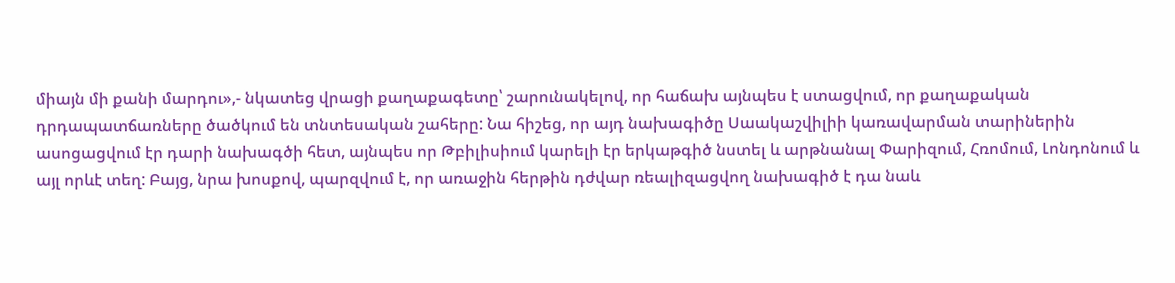միայն մի քանի մարդու»,- նկատեց վրացի քաղաքագետը՝ շարունակելով, որ հաճախ այնպես է ստացվում, որ քաղաքական դրդապատճառները ծածկում են տնտեսական շահերը: Նա հիշեց, որ այդ նախագիծը Սաակաշվիլիի կառավարման տարիներին ասոցացվում էր դարի նախագծի հետ, այնպես որ Թբիլիսիում կարելի էր երկաթգիծ նստել և արթնանալ Փարիզում, Հռոմում, Լոնդոնում և այլ որևէ տեղ: Բայց, նրա խոսքով, պարզվում է, որ առաջին հերթին դժվար ռեալիզացվող նախագիծ է դա նաև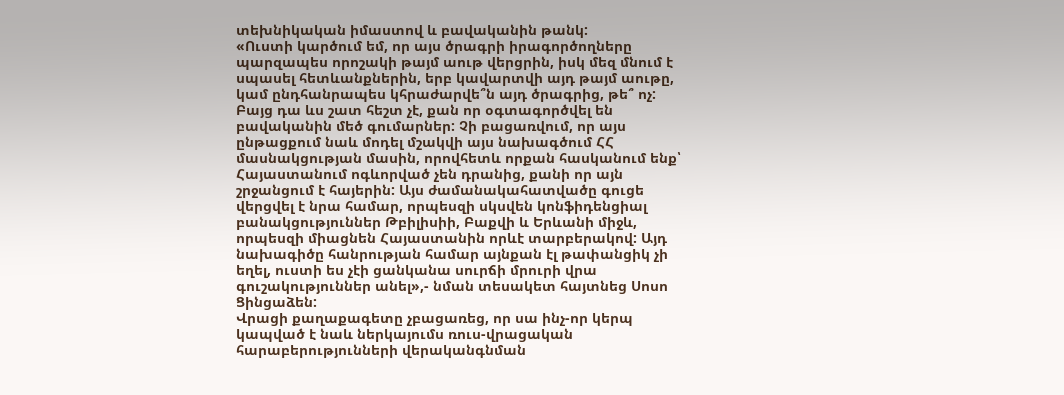տեխնիկական իմաստով և բավականին թանկ:
«Ուստի կարծում եմ, որ այս ծրագրի իրագործողները պարզապես որոշակի թայմ աութ վերցրին, իսկ մեզ մնում է սպասել հետևանքներին, երբ կավարտվի այդ թայմ աութը, կամ ընդհանրապես կհրաժարվե՞ն այդ ծրագրից, թե՞ ոչ: Բայց դա ևս շատ հեշտ չէ, քան որ օգտագործվել են բավականին մեծ գումարներ: Չի բացառվում, որ այս ընթացքում նաև մոդել մշակվի այս նախագծում ՀՀ մասնակցության մասին, որովհետև որքան հասկանում ենք՝ Հայաստանում ոգևորված չեն դրանից, քանի որ այն շրջանցում է հայերին: Այս ժամանակահատվածը գուցե վերցվել է նրա համար, որպեսզի սկսվեն կոնֆիդենցիալ բանակցություններ Թբիլիսիի, Բաքվի և Երևանի միջև, որպեսզի միացնեն Հայաստանին որևէ տարբերակով: Այդ նախագիծը հանրության համար այնքան էլ թափանցիկ չի եղել, ուստի ես չէի ցանկանա սուրճի մրուրի վրա գուշակություններ անել»,- նման տեսակետ հայտնեց Սոսո Ցինցաձեն:
Վրացի քաղաքագետը չբացառեց, որ սա ինչ-որ կերպ կապված է նաև ներկայումս ռուս-վրացական հարաբերությունների վերականգնման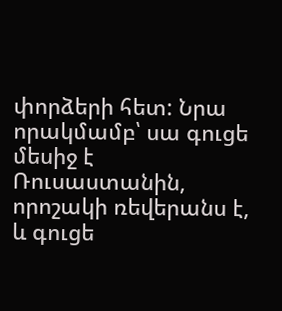փորձերի հետ: Նրա որակմամբ՝ սա գուցե մեսիջ է Ռուսաստանին, որոշակի ռեվերանս է, և գուցե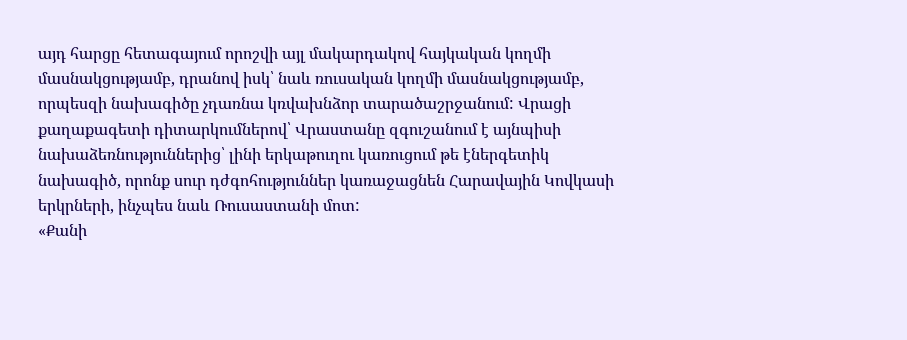այդ հարցը հետագայում որոշվի այլ մակարդակով հայկական կողմի մասնակցությամբ, դրանով իսկ՝ նաև ռուսական կողմի մասնակցությամբ, որպեսզի նախագիծը չդառնա կռվախնձոր տարածաշրջանում: Վրացի քաղաքագետի դիտարկումներով՝ Վրաստանը զգուշանում է այնպիսի նախաձեռնություններից՝ լինի երկաթուղու կառուցում թե էներգետիկ նախագիծ, որոնք սուր դժգոհություններ կառաջացնեն Հարավային Կովկասի երկրների, ինչպես նաև Ռուսաստանի մոտ:
«Քանի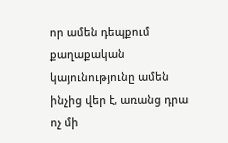որ ամեն դեպքում քաղաքական կայունությունը ամեն ինչից վեր է, առանց դրա ոչ մի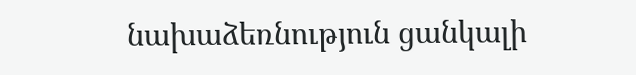նախաձեռնություն ցանկալի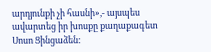արդյունքի չի հասնի»,- այսպես ավարտեց իր խոսքը քաղաքագետ Սոսո Ցինցաձեն: